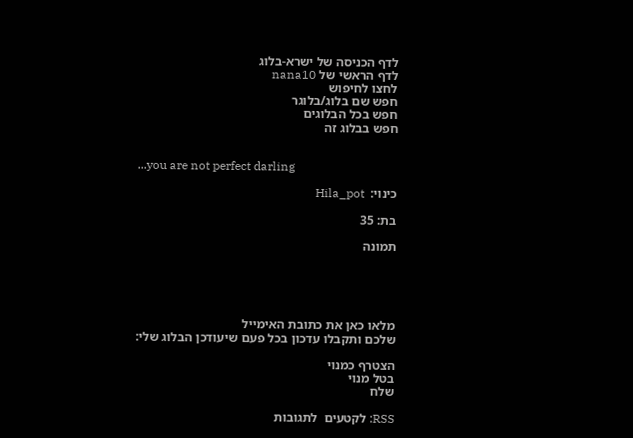לדף הכניסה של ישרא-בלוג
לדף הראשי של nana10
לחצו לחיפוש
חפש שם בלוג/בלוגר
חפש בכל הבלוגים
חפש בבלוג זה


...you are not perfect darling

כינוי:  Hila_pot

בת: 35

תמונה





מלאו כאן את כתובת האימייל
שלכם ותקבלו עדכון בכל פעם שיעודכן הבלוג שלי:

הצטרף כמנוי
בטל מנוי
שלח

RSS: לקטעים  לתגובות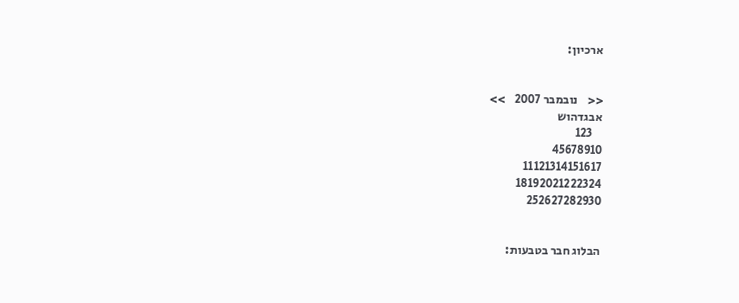ארכיון:


<<    נובמבר 2007    >>
אבגדהוש
    123
45678910
11121314151617
18192021222324
252627282930


הבלוג חבר בטבעות: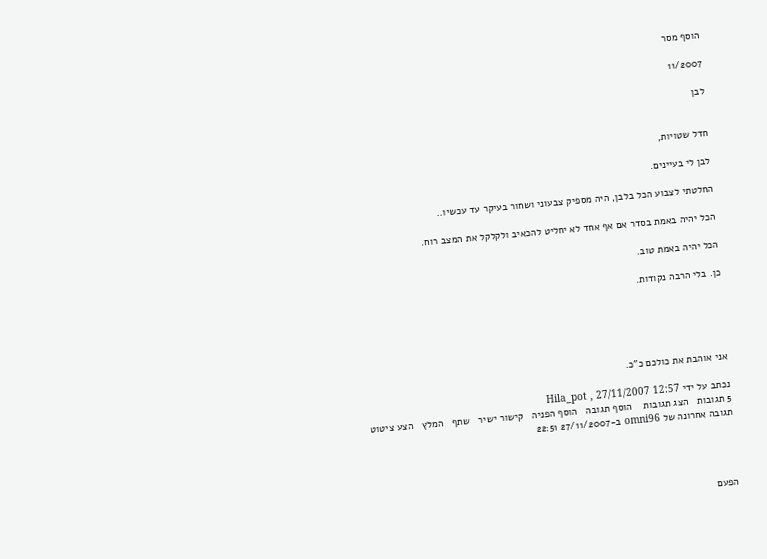הוסף מסר

11/2007

לבן


חדל שטויות,

לבן לי בעיינים.

החלטתי לצבוע הכל בלבן, היה מספיק צבעוני ושחור בעיקר עד עכשיו..

הכל יהיה באמת בסדר אם אף אחד לא יחליט להכאיב ולקלקל את המצב רוח.

הכל יהיה באמת טוב.

כן. בלי הרבה נקודות.





אני אוהבת את כולכם כ"כ.

נכתב על ידי Hila_pot , 27/11/2007 12:57
5 תגובות   הצג תגובות    הוסף תגובה   הוסף הפניה   קישור ישיר   שתף   המלץ   הצע ציטוט
תגובה אחרונה של omni96 ב-27/11/2007 22:51




הפעם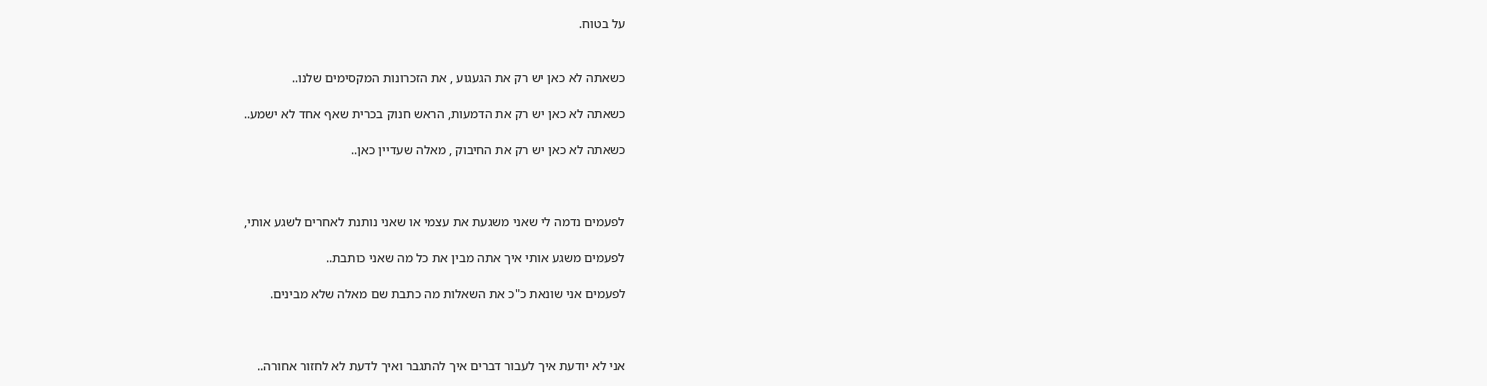על בטוח.


כשאתה לא כאן יש רק את הגעגוע , את הזכרונות המקסימים שלנו..

כשאתה לא כאן יש רק את הדמעות, הראש חנוק בכרית שאף אחד לא ישמע..

כשאתה לא כאן יש רק את החיבוק , מאלה שעדיין כאן..



לפעמים נדמה לי שאני משגעת את עצמי או שאני נותנת לאחרים לשגע אותי,

לפעמים משגע אותי איך אתה מבין את כל מה שאני כותבת..

לפעמים אני שונאת כ"כ את השאלות מה כתבת שם מאלה שלא מבינים.



אני לא יודעת איך לעבור דברים איך להתגבר ואיך לדעת לא לחזור אחורה..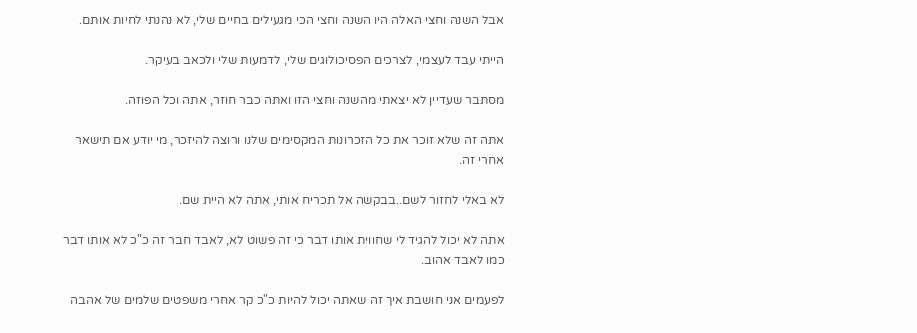אבל השנה וחצי האלה היו השנה וחצי הכי מגעילים בחיים שלי, לא נהנתי לחיות אותם.

הייתי עבד לעצמי, לצרכים הפסיכולוגים שלי, לדמעות שלי ולכאב בעיקר.

מסתבר שעדיין לא יצאתי מהשנה וחצי הזו ואתה כבר חוזר, אתה וכל הפוזה.

אתה זה שלא זוכר את כל הזכרונות המקסימים שלנו ורוצה להיזכר, מי יודע אם תישאר אחרי זה.

לא באלי לחזור לשם..בבקשה אל תכריח אותי, אתה לא היית שם.

אתה לא יכול להגיד לי שחווית אותו דבר כי זה פשוט לא, לאבד חבר זה כ"כ לא אותו דבר כמו לאבד אהוב.

לפעמים אני חושבת איך זה שאתה יכול להיות כ"כ קר אחרי משפטים שלמים של אהבה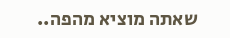שאתה מוציא מהפה..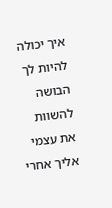איך יכולה להיות לך הבושה להשוות את עצמי אליך אחרי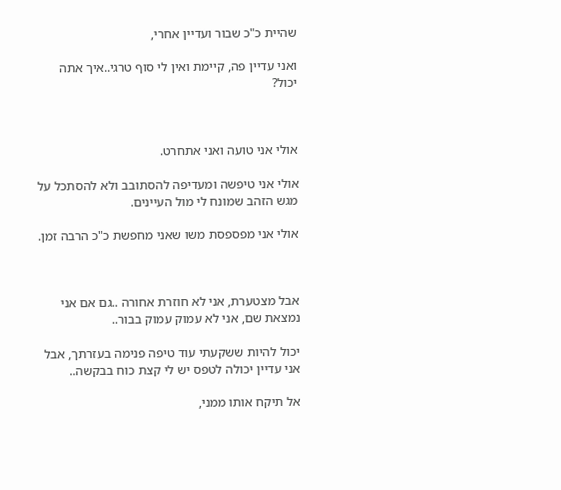שהיית כ"כ שבור ועדיין אחרי,

ואני עדיין פה, קיימת ואין לי סוף טרגי..איך אתה יכול?



אולי אני טועה ואני אתחרט.

אולי אני טיפשה ומעדיפה להסתובב ולא להסתכל על מגש הזהב שמונח לי מול העיינים.

אולי אני מפספסת משו שאני מחפשת כ"כ הרבה זמן.



אבל מצטערת, אני לא חוזרת אחורה ..גם אם אני נמצאת שם, אני לא עמוק עמוק בבור..

יכול להיות ששקעתי עוד טיפה פנימה בעזרתך, אבל אני עדיין יכולה לטפס יש לי קצת כוח בבקשה..

אל תיקח אותו ממני,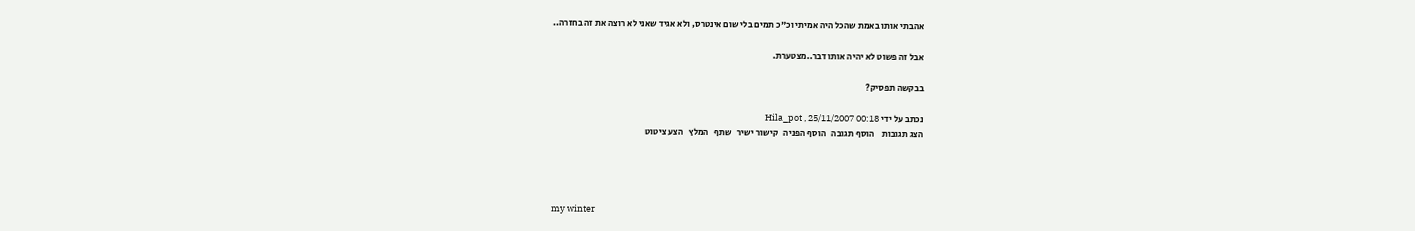אהבתי אותו באמת שהכל היה אמיתי וכ"כ תמים בלי שום אינטרס, ולא אגיד שאני לא רוצה את זה בחזרה..

אבל זה פשוט לא יהיה אותו דבר..מצטערת.

בבקשה תפסיק?

נכתב על ידי Hila_pot , 25/11/2007 00:18
הצג תגובות    הוסף תגובה   הוסף הפניה   קישור ישיר   שתף   המלץ   הצע ציטוט




my winter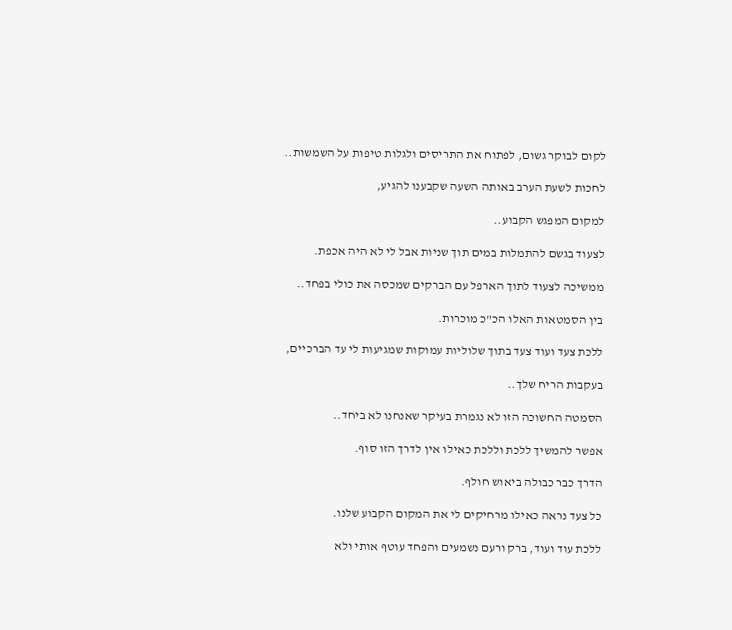לקום לבוקר גשום, לפתוח את התריסים ולגלות טיפות על השמשות..

לחכות לשעת הערב באותה השעה שקבענו להגיע,

למקום המפגש הקבוע..

לצעוד בגשם להתמלות במים תוך שניות אבל לי לא היה אכפת.

ממשיכה לצעוד לתוך הארפל עם הברקים שמכסה את כולי בפחד..

בין הסמטאות האלו הכ"כ מוכרות.

ללכת צעד ועוד צעד בתוך שלוליות עמוקות שמגיעות לי עד הברכיים,

בעקבות הריח שלך..

הסמטה החשוכה הזו לא נגמרת בעיקר שאנחנו לא ביחד..

אפשר להמשיך ללכת וללכת כאילו אין לדרך הזו סוף.

הדרך כבר כבולה ביאוש חולף.

כל צעד נראה כאילו מרחיקים לי את המקום הקבוע שלנו.

ללכת עוד ועוד, ברק ורעם נשמעים והפחד עוטף אותי ולא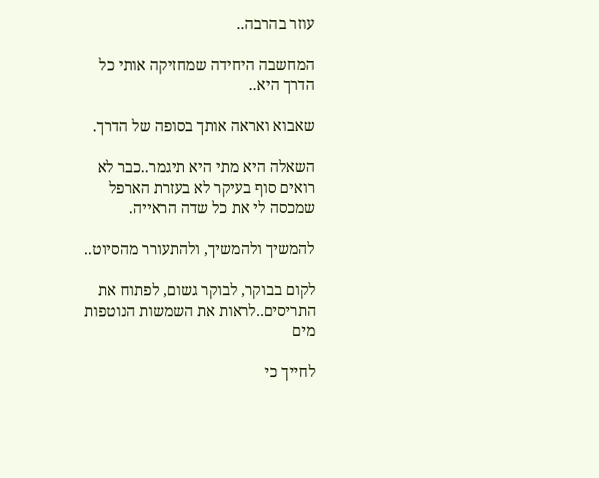עוזר בהרבה..

המחשבה היחידה שמחזיקה אותי כל הדרך היא..

שאבוא ואראה אותך בסופה של הדרך.

השאלה היא מתי היא תיגמר..כבר לא רואים סוף בעיקר לא בעזרת הארפל שמכסה לי את כל שדה הראייה.

להמשיך ולהמשיך, ולהתעורר מהסיוט..

לקום בבוקר, לבוקר גשום, לפתוח את התריסים..לראות את השמשות הנוטפות מים

לחייך כי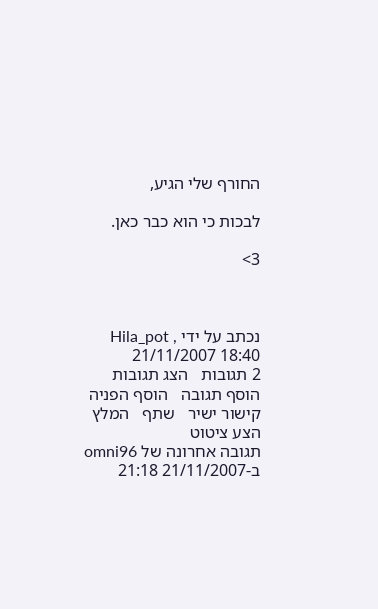החורף שלי הגיע,

לבכות כי הוא כבר כאן.

3>



נכתב על ידי Hila_pot , 21/11/2007 18:40
2 תגובות   הצג תגובות    הוסף תגובה   הוסף הפניה   קישור ישיר   שתף   המלץ   הצע ציטוט
תגובה אחרונה של omni96 ב-21/11/2007 21:18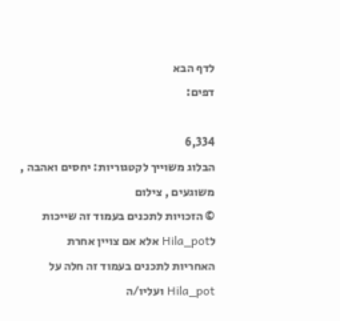לדף הבא
דפים:

6,334
הבלוג משוייך לקטגוריות: יחסים ואהבה , משוגעים , צילום
© הזכויות לתכנים בעמוד זה שייכות לHila_pot אלא אם צויין אחרת
האחריות לתכנים בעמוד זה חלה על Hila_pot ועליו/ה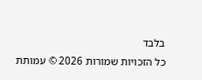בלבד
כל הזכויות שמורות 2026 © עמותת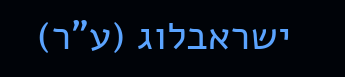ישראבלוג (ע"ר)